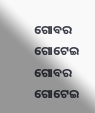ଗୋବର ଗୋଟେଇ
ଗୋବର ଗୋଟେଇ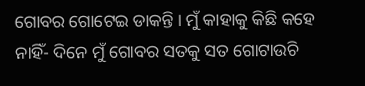ଗୋବର ଗୋଟେଇ ଡାକନ୍ତି । ମୁଁ କାହାକୁ କିଛି କହେ ନାହିଁ- ଦିନେ ମୁଁ ଗୋବର ସତକୁ ସତ ଗୋଟାଉଚି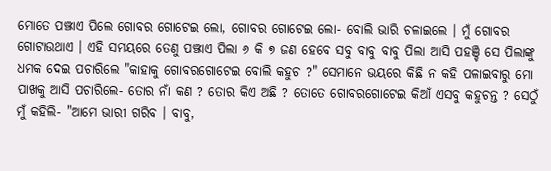ମୋତେ ପଞ୍ଝାଏ ପିଲେ ଗୋବର ଗୋଟେଇ ଲୋ, ଗୋବର ଗୋଟେଇ ଲୋ- ବୋଲି ଭାରି ଚଳାଇଲେ । ମୁଁ ଗୋବର ଗୋଟାଉଥାଏ । ଏହି ସମୟରେ ତେଣୁ ପଞ୍ଝାଏ ପିଲା ୬ କି ୭ ଜଣ ହେବେ ସବୁ ବାବୁ ବାବୁ ପିଲା ଆସି ପହଞ୍ଚି ସେ ପିଲାଙ୍କୁ ଧମକ ଦେଇ ପଚାରିଲେ "କାହାକୁ ଗୋବରଗୋଟେଇ ବୋଲି କହୁଚ ?" ସେମାନେ ଭୟରେ କିଛି ନ କହି ପଳାଇବାରୁ ମୋ ପାଖକୁ ଆସି ପଚାରିଲେ- ତୋର ନାଁ କଣ ? ତୋର କିଏ ଅଛି ? ତୋତେ ଗୋବରଗୋଟେଇ କିଆଁ ଏସବୁ କହୁଚନ୍ତ ? ସେଠୁଁ ମୁଁ କହିଲି- "ଆମେ ଭାରୀ ଗରିବ । ବାବୁ,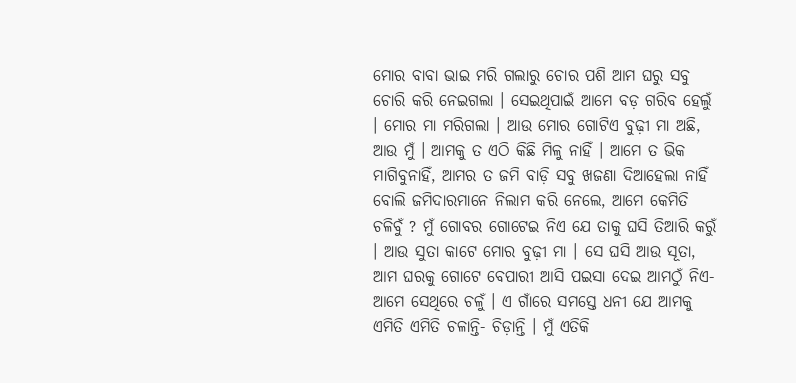ମୋର ବାବା ଭାଇ ମରି ଗଲାରୁ ଚୋର ପଶି ଆମ ଘରୁ ସବୁ ଚୋରି କରି ନେଇଗଲା । ସେଇଥିପାଇଁ ଆମେ ବଡ଼ ଗରିବ ହେଲୁଁ । ମୋର ମା ମରିଗଲା । ଆଉ ମୋର ଗୋଟିଏ ବୁଢ଼ୀ ମା ଅଛି, ଆଉ ମୁଁ । ଆମକୁ ତ ଏଠି କିଛି ମିଳୁ ନାହିଁ । ଆମେ ତ ଭିକ ମାଗିବୁନାହିଁ, ଆମର ତ ଜମି ବାଡ଼ି ସବୁ ଖଜଣା ଦିଆହେଲା ନାହିଁ ବୋଲି ଜମିଦାରମାନେ ନିଲାମ କରି ନେଲେ, ଆମେ କେମିତି ଚଳିବୁଁ ? ମୁଁ ଗୋବର ଗୋଟେଇ ନିଏ ଯେ ତାକୁ ଘସି ତିଆରି କରୁଁ । ଆଉ ସୁତା କାଟେ ମୋର ବୁଢ଼ୀ ମା । ସେ ଘସି ଆଉ ସୂତା, ଆମ ଘରକୁ ଗୋଟେ ବେପାରୀ ଆସି ପଇସା ଦେଇ ଆମଠୁଁ ନିଏ- ଆମେ ସେଥିରେ ଚଳୁଁ । ଏ ଗାଁରେ ସମସ୍ତେ ଧନୀ ଯେ ଆମକୁ ଏମିତି ଏମିତି ଚଳାନ୍ତି- ଚିଡ଼ାନ୍ତି । ମୁଁ ଏତିକି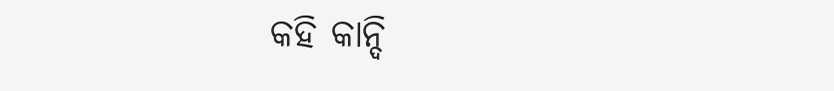କହି କାନ୍ଦି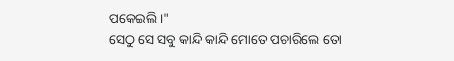ପକେଇଲି ।"
ସେଠୁ ସେ ସବୁ କାନ୍ଦି କାନ୍ଦି ମୋତେ ପଚାରିଲେ ତୋ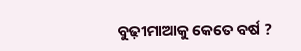ବୁଢ଼ୀମାଆକୁ କେତେ ବର୍ଷ ?